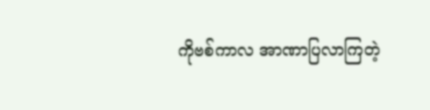ကိုဗစ်ကာလ အာဏာပြလာကြတဲ့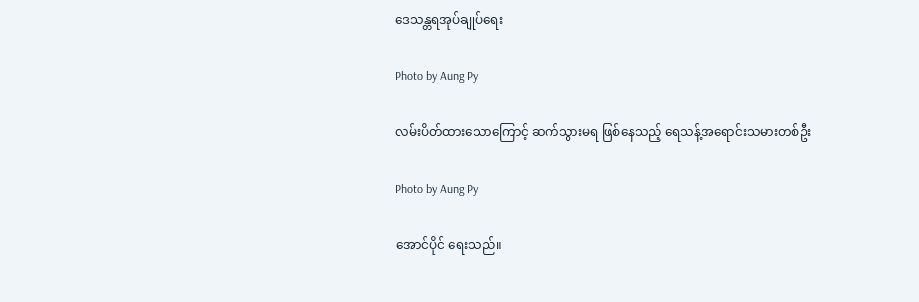ဒေသန္တရအုပ်ချုပ်ရေး

Photo by Aung Py

လမ်းပိတ်ထားသောကြောင့် ဆက်သွားမရ ဖြစ်နေသည့် ရေသန့်အရောင်းသမားတစ်ဦး

Photo by Aung Py

အောင်ပိုင် ရေးသည်။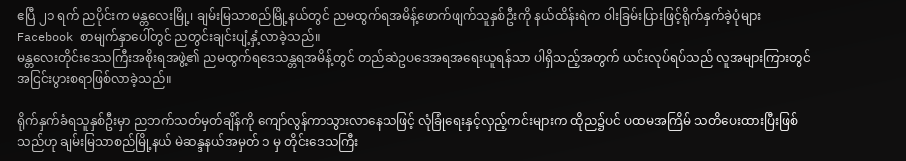ဧပြီ ၂၁ ရက် ညပိုင်းက မန္တလေးမြို့၊ ချမ်းမြသာစည်မြို့နယ်တွင် ညမထွက်ရအမိန့်ဖောက်ဖျက်သူနှစ်ဦးကို နယ်ထိန်းရဲက ဝါးခြမ်းပြားဖြင့်ရိုက်နှက်ခဲ့ပုံများ Facebook စာမျက်နှာပေါ်တွင် ညတွင်းချင်းပျံ့နှံ့လာခဲ့သည်။
မန္တလေးတိုင်းဒေသကြီးအစိုးရအဖွဲ့၏ ညမထွက်ရဒေသန္တရအမိန့်တွင် တည်ဆဲဥပဒေအရအရေးယူရန်သာ ပါရှိသည့်အတွက် ယင်းလုပ်ရပ်သည် လူအများကြားတွင် အငြင်းပွားစရာဖြစ်လာခဲ့သည်။

ရိုက်နှက်ခံရသူနှစ်ဦးမှာ ညဘက်သတ်မှတ်ချိန်ကို ကျော်လွန်ကာသွားလာနေသဖြင့် လုံခြုံရေးနှင့်လှည့်ကင်းများက ထိုည၌ပင် ပထမအကြိမ် သတိပေးထားပြီးဖြစ်သည်ဟု ချမ်းမြသာစည်မြို့နယ် မဲဆန္ဒနယ်အမှတ် ၁ မှ တိုင်းဒေသကြီး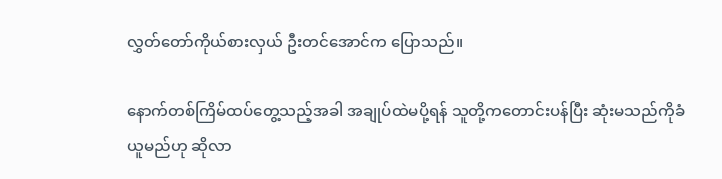လွှတ်တော်ကိုယ်စားလှယ် ဦးတင်အောင်က ပြောသည်။

နောက်တစ်ကြိမ်ထပ်တွေ့သည့်အခါ အချုပ်ထဲမပို့ရန် သူတို့ကတောင်းပန်ပြီး ဆုံးမသည်ကိုခံယူမည်ဟု ဆိုလာ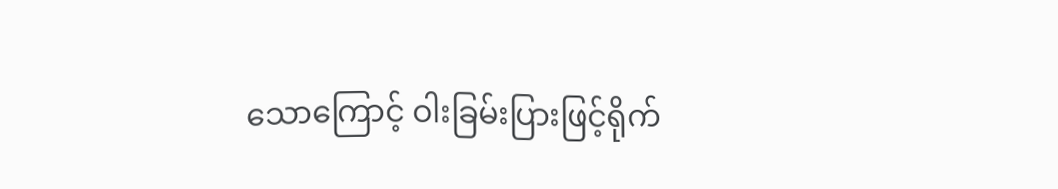သောကြောင့် ဝါးခြမ်းပြားဖြင့်ရိုက်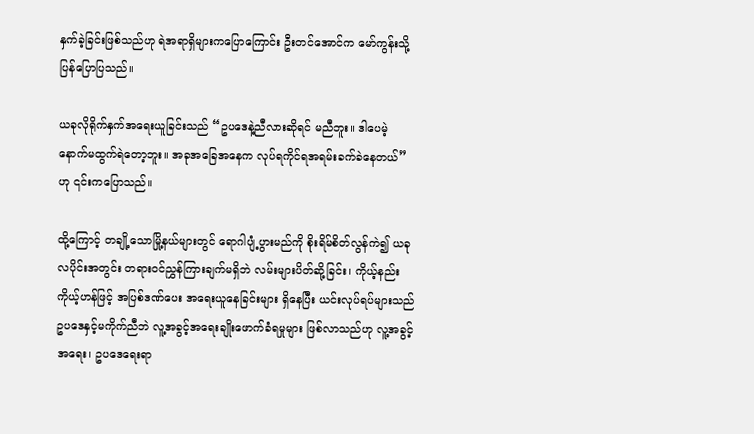နှက်ခဲ့ခြင်းဖြစ်သည်ဟု ရဲအရာရှိများကပြောကြောင်း ဦးတင်အောင်က မော်ကွန်းသို့ ပြန်ပြောပြသည်။

ယခုလိုရိုက်နှက်အရေးယူခြင်းသည် “ဥပဒေနဲ့ညီလားဆိုရင် မညီဘူး။ ဒါပေမဲ့ နောက်မထွက်ရဲတော့ဘူး။ အခုအခြေအနေက လုပ်ရကိုင်ရအရမ်းခက်ခဲနေတယ်” ဟု ၎င်းကပြောသည်။

ထို့ကြောင့် တချို့သောမြို့နယ်များတွင် ရောဂါပျံ့ပွားမည်ကို စိုးရိမ်စိတ်လွန်ကဲ၍ ယခုလပိုင်းအတွင်း တရားဝင်ညွှန်ကြားချက်မရှိဘဲ လမ်းများပိတ်ဆို့ခြင်း၊ ကိုယ့်နည်းကိုယ့်ဟန်ဖြင့် အပြစ်ဒဏ်ပေး အရေးယူနေခြင်းများ ရှိနေပြီး ယင်းလုပ်ရပ်များသည် ဥပဒေနှင့်မကိုက်ညီဘဲ လူ့အခွင့်အရေးချိုးဖောက်ခံရမှုများ ဖြစ်လာသည်ဟု လူ့အခွင့်အရေး၊ ဥပဒေရေးရာ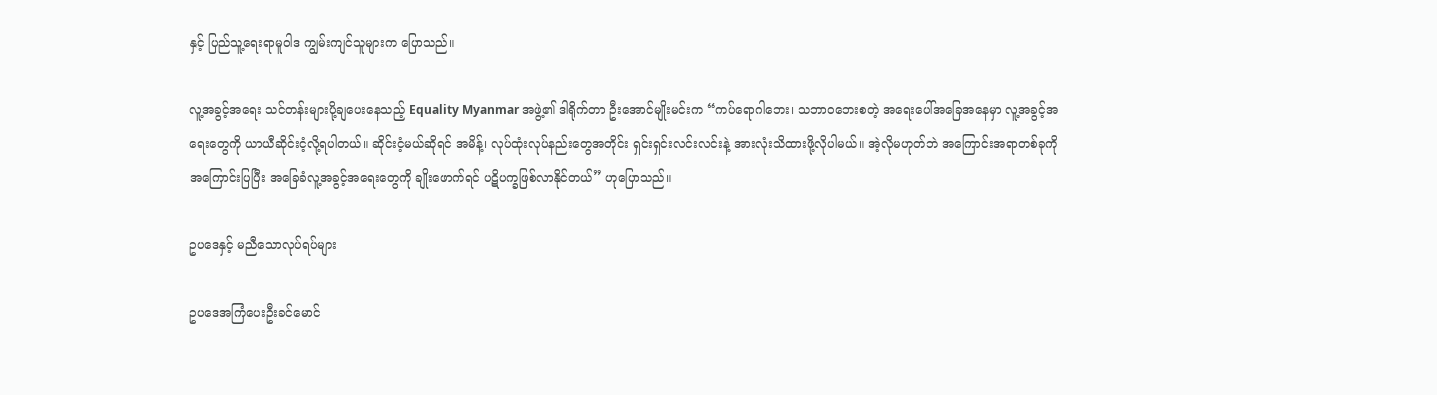နှင့် ပြည်သူ့ရေးရာမူဝါဒ ကျွမ်းကျင်သူများက ပြောသည်။

လူ့အခွင့်အရေး သင်တန်းများပို့ချပေးနေသည့် Equality Myanmar အဖွဲ့၏ ဒါရိုက်တာ ဦးအောင်မျိုးမင်းက “ကပ်ရောဂါဘေး၊ သဘာဝဘေးစတဲ့ အရေးပေါ်အခြေအနေမှာ လူ့အခွင့်အရေးတွေကို ယာယီဆိုင်းငံ့လို့ရပါတယ်။ ဆိုင်းငံ့မယ်ဆိုရင် အမိန့်၊ လုပ်ထုံးလုပ်နည်းတွေအတိုင်း ရှင်းရှင်းလင်းလင်းနဲ့ အားလုံးသိထားဖို့လိုပါမယ်။ အဲ့လိုမဟုတ်ဘဲ အကြောင်းအရာတစ်ခုကိုအကြောင်းပြပြီး အခြေခံလူ့အခွင့်အရေးတွေကို ချိုးဖောက်ရင် ပဋိပက္ခဖြစ်လာနိုင်တယ်” ဟုပြောသည်။

ဥပဒေနှင့် မညီသောလုပ်ရပ်များ

ဥပဒေအကြံပေးဦးခင်မောင်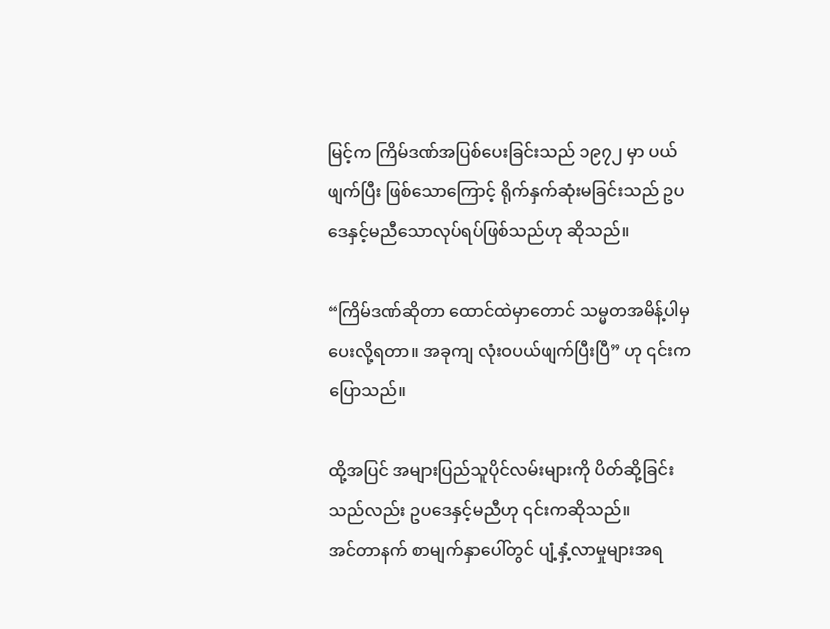မြင့်က ကြိမ်ဒဏ်အပြစ်ပေးခြင်းသည် ၁၉၇၂ မှာ ပယ်ဖျက်ပြီး ဖြစ်သောကြောင့် ရိုက်နှက်ဆုံးမခြင်းသည် ဥပဒေနှင့်မညီသောလုပ်ရပ်ဖြစ်သည်ဟု ဆိုသည်။

“ကြိမ်ဒဏ်ဆိုတာ ထောင်ထဲမှာတောင် သမ္မတအမိန့်ပါမှပေးလို့ရတာ။ အခုကျ လုံးဝပယ်ဖျက်ပြီးပြီ” ဟု ၎င်းက ပြောသည်။

ထို့အပြင် အများပြည်သူပိုင်လမ်းများကို ပိတ်ဆို့ခြင်းသည်လည်း ဥပဒေနှင့်မညီဟု ၎င်းကဆိုသည်။
အင်တာနက် စာမျက်နှာပေါ်တွင် ပျံ့နှံ့လာမှုများအရ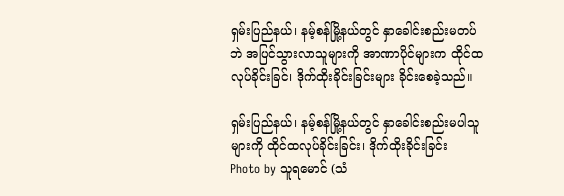ရှမ်းပြည်နယ်၊ နမ့်စန်မြို့နယ်တွင် နှာခေါင်းစည်းမတပ်ဘဲ အပြင်သွားလာသူများကို အာဏာပိုင်များက ထိုင်ထလုပ်ခိုင်းခြင်၊ ဒိုက်ထိုးခိုင်းခြင်းများ ခိုင်းစေခဲ့သည်။

ရှမ်းပြည်နယ်၊ နမ့်စန်မြို့နယ်တွင် နှာခေါင်းစည်းမပါသူများကို ထိုင်ထလုပ်ခိုင်းခြင်း၊ ဒိုက်ထိုးခိုင်းခြင်း
Photo by သူရမောင် (သံ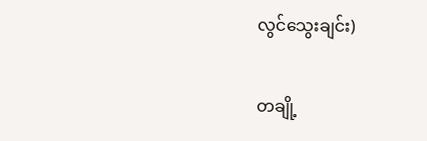လွင်သွေးချင်း)

တချို့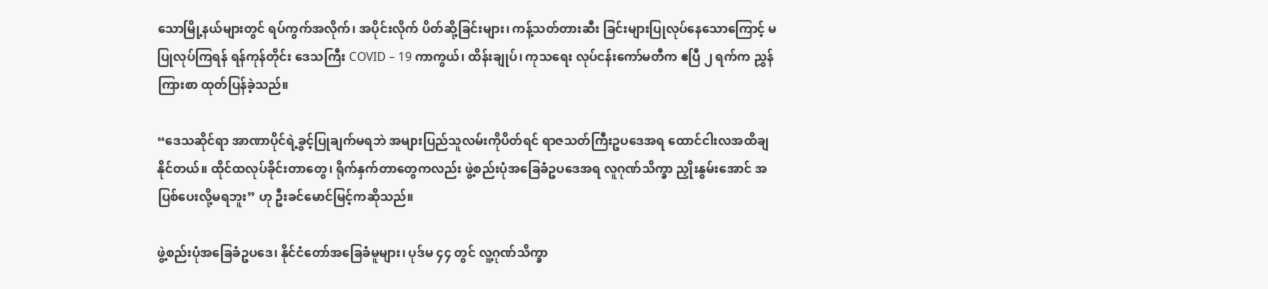သောမြို့နယ်များတွင် ရပ်ကွက်အလိုက်၊ အပိုင်းလိုက် ပိတ်ဆို့ခြင်းများ၊ ကန့်သတ်တားဆီး ခြင်းများပြုလုပ်နေသောကြောင့် မပြုလုပ်ကြရန် ရန်ကုန်တိုင်း ဒေသကြီး COVID – 19 ကာကွယ်၊ ထိန်းချုပ်၊ ကုသရေး လုပ်ငန်းကော်မတီက ဧပြီ ၂ ရက်က ညွှန်ကြားစာ ထုတ်ပြန်ခဲ့သည်။

“ဒေသဆိုင်ရာ အာဏာပိုင်ရဲ့ခွင့်ပြုချက်မရဘဲ အများပြည်သူလမ်းကိုပိတ်ရင် ရာဇသတ်ကြီးဥပဒေအရ ထောင်ငါးလအထိချနိုင်တယ်။ ထိုင်ထလုပ်ခိုင်းတာတွေ၊ ရိုက်နှက်တာတွေကလည်း ဖွဲ့စည်းပုံအခြေခံဥပဒေအရ လူဂုဏ်သိက္ခာ ညှိုးနွမ်းအောင် အပြစ်ပေးလို့မရဘူး” ဟု ဦးခင်မောင်မြင့်ကဆိုသည်။

ဖွဲ့စည်းပုံအခြေခံဥပဒေ၊ နိုင်ငံတော်အခြေခံမူများ၊ ပုဒ်မ ၄၄ တွင် လူ့ဂုဏ်သိက္ခာ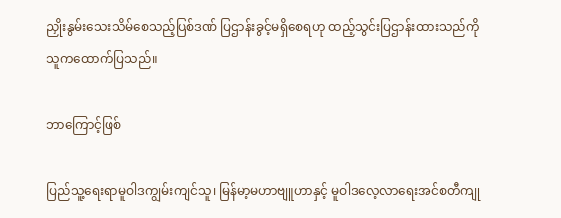ညှိုးနွမ်းသေးသိမ်စေသည့်ပြစ်ဒဏ် ပြဌာန်းခွင့်မရှိစေရဟု ထည့်သွင်းပြဌာန်းထားသည်ကို သူကထောက်ပြသည်။

ဘာကြောင့်ဖြစ်

ပြည်သူ့ရေးရာမူဝါဒကျွမ်းကျင်သူ၊ မြန်မာ့မဟာဗျူဟာနှင့် မူဝါဒလေ့လာရေးအင်စတီကျု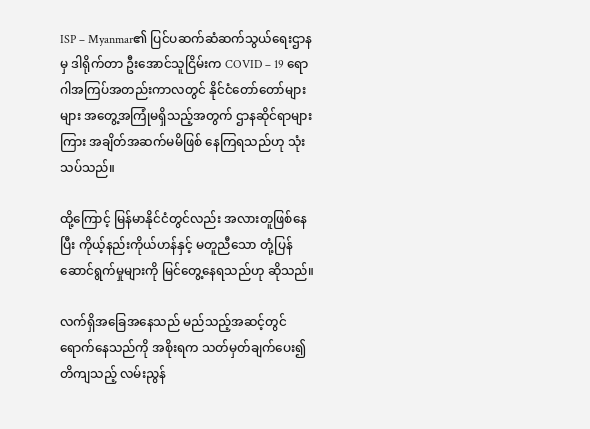ISP – Myanmar၏ ပြင်ပဆက်ဆံဆက်သွယ်ရေးဌာနမှ ဒါရိုက်တာ ဦးအောင်သူငြိမ်းက COVID – 19 ရောဂါအကြပ်အတည်းကာလတွင် နိုင်ငံတော်တော်များများ အတွေ့အကြုံမရှိသည့်အတွက် ဌာနဆိုင်ရာများကြား အချိတ်အဆက်မမိဖြစ် နေကြရသည်ဟု သုံးသပ်သည်။

ထို့ကြောင့် မြန်မာနိုင်ငံတွင်လည်း အလားတူဖြစ်နေပြီး ကိုယ့်နည်းကိုယ်ဟန်နှင့် မတူညီသော တုံ့ပြန်ဆောင်ရွက်မှုများကို မြင်တွေ့နေရသည်ဟု ဆိုသည်။

လက်ရှိအခြေအနေသည် မည်သည့်အဆင့်တွင် ရောက်နေသည်ကို အစိုးရက သတ်မှတ်ချက်ပေး၍ တိကျသည့် လမ်းညွန်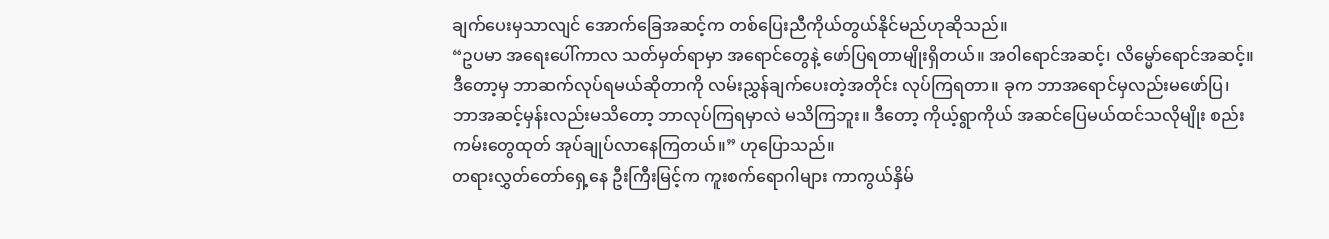ချက်ပေးမှသာလျင် အောက်ခြေအဆင့်က တစ်ပြေးညီကိုယ်တွယ်နိုင်မည်ဟုဆိုသည်။
“ဥပမာ အရေးပေါ်ကာလ သတ်မှတ်ရာမှာ အရောင်တွေနဲ့ ဖော်ပြရတာမျိုးရှိတယ်။ အဝါရောင်အဆင့်၊ လိမ္မော်ရောင်အဆင့်။ ဒီတော့မှ ဘာဆက်လုပ်ရမယ်ဆိုတာကို လမ်းညွှန်ချက်ပေးတဲ့အတိုင်း လုပ်ကြရတာ။ ခုက ဘာအရောင်မှလည်းမဖော်ပြ၊ ဘာအဆင့်မှန်းလည်းမသိတော့ ဘာလုပ်ကြရမှာလဲ မသိကြဘူး။ ဒီတော့ ကိုယ့်ရွာကိုယ် အဆင်ပြေမယ်ထင်သလိုမျိုး စည်းကမ်းတွေထုတ် အုပ်ချုပ်လာနေကြတယ်။” ဟုပြောသည်။
တရားလွှတ်တော်ရှေ့နေ ဦးကြီးမြင့်က ကူးစက်ရောဂါများ ကာကွယ်နှိမ်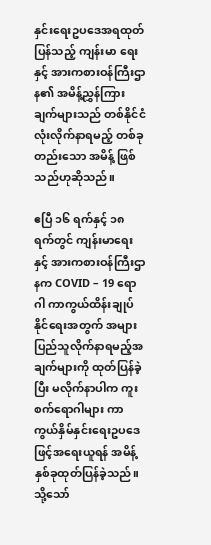နှင်းရေးဥပဒေအရထုတ်ပြန်သည့် ကျန်းမာ ရေးနှင့် အားကစားဝန်ကြီးဌာန၏ အမိန့်ညွှန်ကြားချက်များသည် တစ်နိုင်ငံလုံးလိုက်နာရမည့် တစ်ခုတည်းသော အမိန့် ဖြစ်သည်ဟုဆိုသည်။

ဧပြီ ၁၆ ရက်နှင့် ၁၈ ရက်တွင် ကျန်းမာရေးနှင့် အားကစားဝန်ကြီးဌာနက COVID – 19 ရောဂါ ကာကွယ်ထိန်းချုပ်နိုင်ရေးအတွက် အများပြည်သူလိုက်နာရမည့်အချက်များကို ထုတ်ပြန်ခဲ့ပြီး မလိုက်နာပါက ကူးစက်ရောဂါများ ကာကွယ်နှိမ်နှင်းရေးဥပဒေဖြင့်အရေးယူရန် အမိန့်နှစ်ခုထုတ်ပြန်ခဲ့သည်။
သို့သော်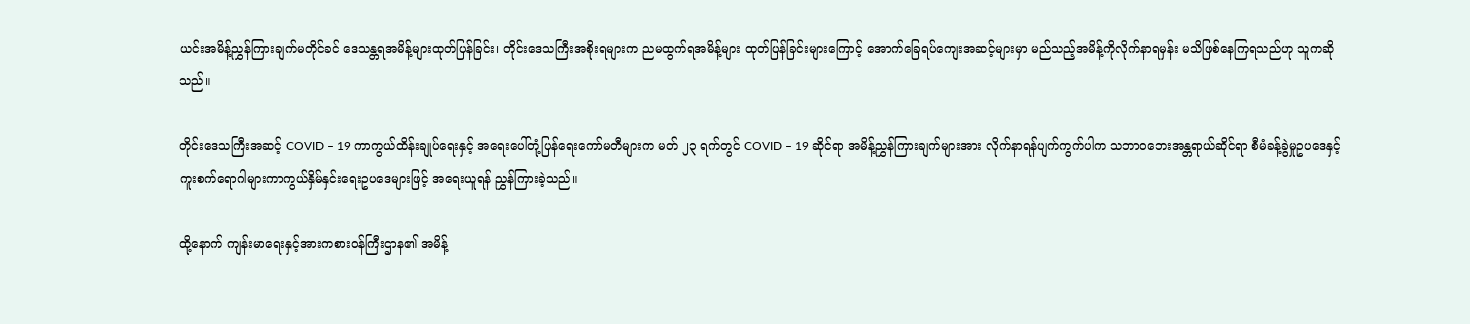ယင်းအမိန့်ညွှန်ကြားချက်မတိုင်ခင် ဒေသန္တရအမိန့်များထုတ်ပြန်ခြင်း၊ တိုင်းဒေသကြီးအစိုးရများက ညမထွက်ရအမိန့်များ ထုတ်ပြန်ခြင်းများကြောင့် အောက်ခြေရပ်ကျေးအဆင့်များမှာ မည်သည့်အမိန့်ကိုလိုက်နာရမှန်း မသိဖြစ်နေကြရသည်ဟု သူကဆိုသည်။

တိုင်းဒေသကြီးအဆင့် COVID – 19 ကာကွယ်ထိန်းချုပ်ရေးနှင့် အရေးပေါ်တုံ့ပြန်ရေးကော်မတီများက မတ် ၂၃ ရက်တွင် COVID – 19 ဆိုင်ရာ အမိန့်ညွှန်ကြားချက်များအား လိုက်နာရန်ပျက်ကွက်ပါက သဘာဝဘေးအန္တရာယ်ဆိုင်ရာ စီမံခန့်ခွဲမှုဥပဒေနှင့် ကူးစက်ရောဂါများကာကွယ်နှိမ်နှင်းရေးဥပဒေများဖြင့် အရေးယူရန် ညွှန်ကြားခဲ့သည်။

ထို့နောက် ကျန်းမာရေးနှင့်အားကစားဝန်ကြီးဌာန၏ အမိန့်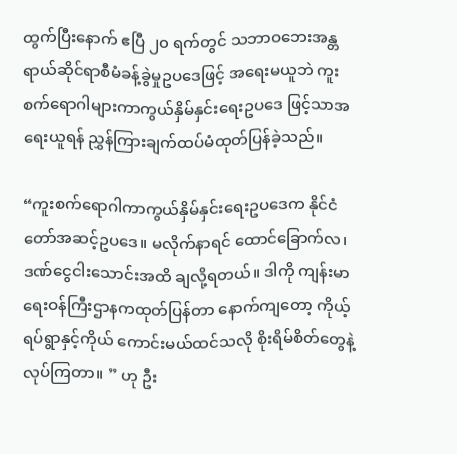ထွက်ပြီးနောက် ဧပြီ ၂၀ ရက်တွင် သဘာဝဘေးအန္တရာယ်ဆိုင်ရာစီမံခန့်ခွဲမှုဥပဒေဖြင့် အရေးမယူဘဲ ကူးစက်ရောဂါများကာကွယ်နှိမ်နှင်းရေးဥပဒေ ဖြင့်သာအရေးယူရန် ညွှန်ကြားချက်ထပ်မံထုတ်ပြန်ခဲ့သည်။

“ကူးစက်ရောဂါကာကွယ်နှိမ်နှင်းရေးဥပဒေက နိုင်ငံတော်အဆင့်ဥပဒေ။ မလိုက်နာရင် ထောင်ခြောက်လ၊ ဒဏ်ငွေငါးသောင်းအထိ ချလို့ရတယ်။ ဒါကို ကျန်းမာရေးဝန်ကြီးဌာနကထုတ်ပြန်တာ နောက်ကျတော့ ကိုယ့်ရပ်ရွာနှင့်ကိုယ် ကောင်းမယ်ထင်သလို စိုးရိမ်စိတ်တွေနဲ့ လုပ်ကြတာ။ ” ဟု ဦး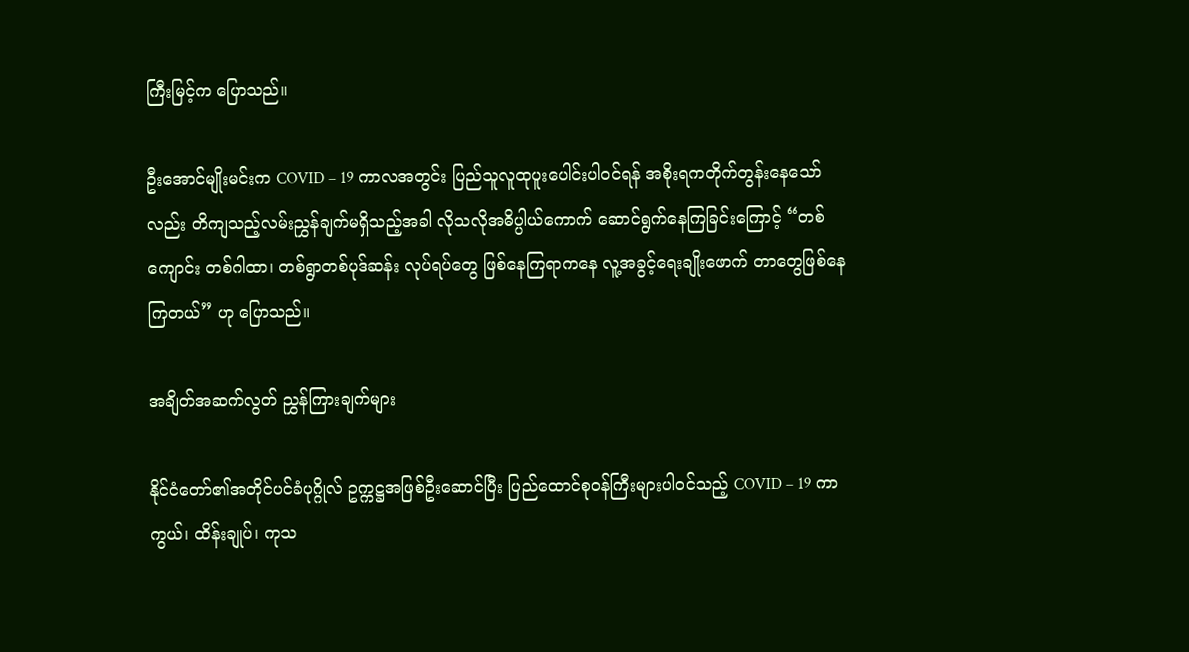ကြီးမြင့်က ပြောသည်။

ဦးအောင်မျိုးမင်းက COVID – 19 ကာလအတွင်း ပြည်သူလူထုပူးပေါင်းပါဝင်ရန် အစိုးရကတိုက်တွန်းနေသော်လည်း တိကျသည့်လမ်းညွှန်ချက်မရှိသည့်အခါ လိုသလိုအဓိပ္ပါယ်ကောက် ဆောင်ရွက်နေကြခြင်းကြောင့် “တစ်ကျောင်း တစ်ဂါထာ၊ တစ်ရွာတစ်ပုဒ်ဆန်း လုပ်ရပ်တွေ ဖြစ်နေကြရာကနေ လူ့အခွင့်ရေးချိုးဖောက် တာတွေဖြစ်နေကြတယ်” ဟု ပြောသည်။

အချိတ်အဆက်လွတ် ညွှန်ကြားချက်များ

နိုင်ငံတော်၏အတိုင်ပင်ခံပုဂ္ဂိုလ် ဥက္ကဋ္ဌအဖြစ်ဦးဆောင်ပြီး ပြည်ထောင်စုဝန်ကြီးများပါဝင်သည့် COVID – 19 ကာကွယ်၊ ထိန်းချုပ်၊ ကုသ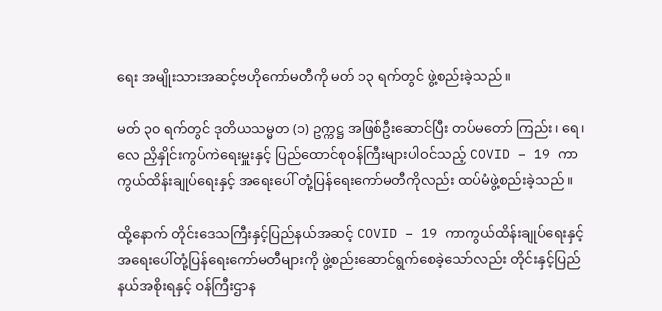ရေး အမျိုးသားအဆင့်ဗဟိုကော်မတီကို မတ် ၁၃ ရက်တွင် ဖွဲ့စည်းခဲ့သည်။

မတ် ၃၀ ရက်တွင် ဒုတိယသမ္မတ (၁) ဥက္ကဋ္ဌ အဖြစ်ဦးဆောင်ပြီး တပ်မတော် ကြည်း၊ ရေ၊ လေ ညှိနှိုင်းကွပ်ကဲရေးမှူးနှင့် ပြည်ထောင်စုဝန်ကြီးများပါဝင်သည့် COVID – 19 ကာကွယ်ထိန်းချုပ်ရေးနှင့် အရေးပေါ် တုံ့ပြန်ရေးကော်မတီကိုလည်း ထပ်မံဖွဲ့စည်းခဲ့သည်။

ထို့နောက် တိုင်းဒေသကြီးနှင့်ပြည်နယ်အဆင့် COVID – 19 ကာကွယ်ထိန်းချုပ်ရေးနှင့် အရေးပေါ်တုံ့ပြန်ရေးကော်မတီများကို ဖွဲ့စည်းဆောင်ရွက်စေခဲ့သော်လည်း တိုင်းနှင့်ပြည်နယ်အစိုးရနှင့် ဝန်ကြီးဌာန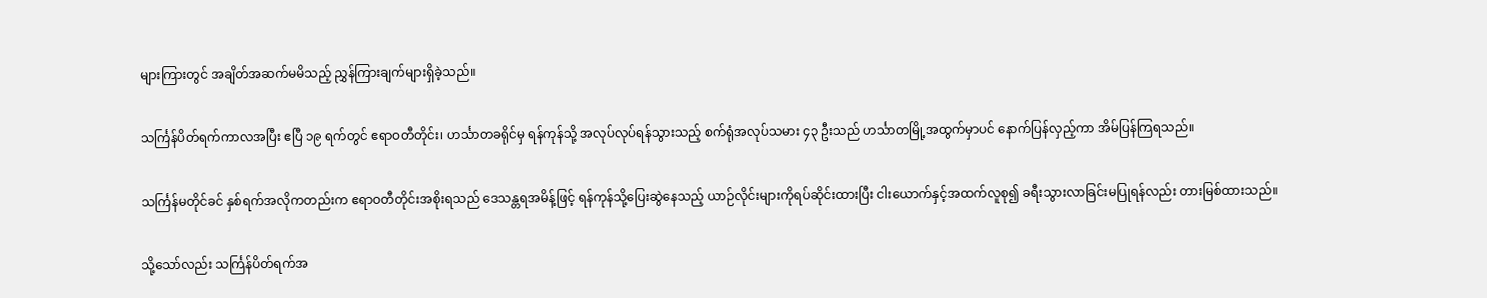များကြားတွင် အချိတ်အဆက်မမိသည့် ညွှန်ကြားချက်များရှိခဲ့သည်။

သင်္ကြန်ပိတ်ရက်ကာလအပြီး ဧပြီ ၁၉ ရက်တွင် ဧရာဝတီတိုင်း၊ ဟင်္သာတခရိုင်မှ ရန်ကုန်သို့ အလုပ်လုပ်ရန်သွားသည့် စက်ရုံအလုပ်သမား ၄၃ ဦးသည် ဟင်္သာတမြို့အထွက်မှာပင် နောက်ပြန်လှည့်ကာ အိမ်ပြန်ကြရသည်။

သင်္ကြန်မတိုင်ခင် နှစ်ရက်အလိုကတည်းက ဧရာဝတီတိုင်းအစိုးရသည် ဒေသန္တရအမိန့်ဖြင့် ရန်ကုန်သို့ပြေးဆွဲနေသည့် ယာဉ်လိုင်းများကိုရပ်ဆိုင်းထားပြီး ငါးယောက်နှင့်အထက်လူစု၍ ခရီးသွားလာခြင်းမပြုရန်လည်း တားမြစ်ထားသည်။

သို့သော်လည်း သင်္ကြန်ပိတ်ရက်အ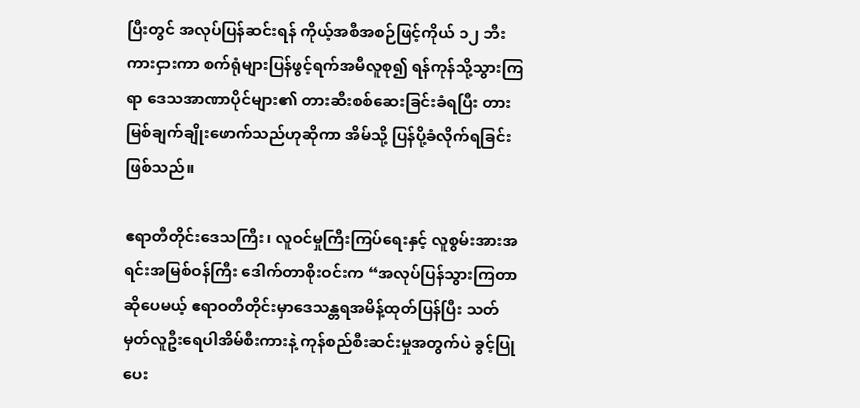ပြီးတွင် အလုပ်ပြန်ဆင်းရန် ကိုယ့်အစီအစဉ်ဖြင့်ကိုယ် ၁၂ ဘီးကားငှားကာ စက်ရုံများပြန်ဖွင့်ရက်အမီလူစု၍ ရန်ကုန်သို့သွားကြရာ ဒေသအာဏာပိုင်များ၏ တားဆီးစစ်ဆေးခြင်းခံရပြီး တားမြစ်ချက်ချိုးဖောက်သည်ဟုဆိုကာ အိမ်သို့ ပြန်ပို့ခံလိုက်ရခြင်းဖြစ်သည်။

ဧရာတီတိုင်းဒေသကြီး၊ လူဝင်မှုကြီးကြပ်ရေးနှင့် လူစွမ်းအားအရင်းအမြစ်ဝန်ကြီး ဒေါက်တာစိုးဝင်းက “အလုပ်ပြန်သွားကြတာဆိုပေမယ့် ဧရာဝတီတိုင်းမှာဒေသန္တရအမိန့်ထုတ်ပြန်ပြီး သတ်မှတ်လူဦးရေပါအိမ်စီးကားနဲ့ ကုန်စည်စီးဆင်းမှုအတွက်ပဲ ခွင့်ပြုပေး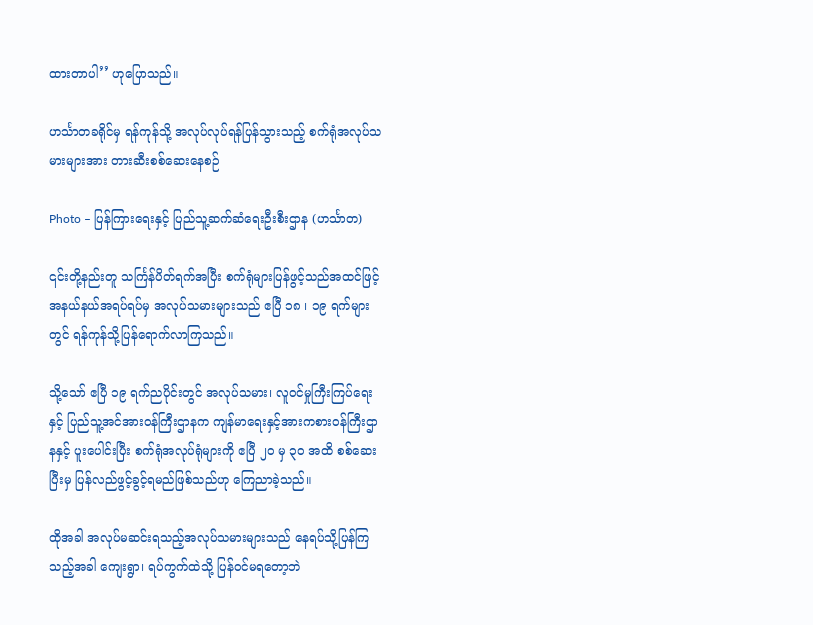ထားတာပါ’’ ဟုပြောသည်။

ဟင်္သာတခရိုင်မှ ရန်ကုန်သို့ အလုပ်လုပ်ရန်ပြန်သွားသည့် စက်ရုံအလုပ်သမားများအား တားဆီးစစ်ဆေးနေစဉ်

Photo – ပြန်ကြားရေးနှင့် ပြည်သူ့ဆက်ဆံရေးဦးစီးဌာန (ဟင်္သာတ)

၎င်းတို့နည်းတူ သင်္ကြန်ပိတ်ရက်အပြီး စက်ရုံများပြန်ဖွင့်သည်အထင်ဖြင့် အနယ်နယ်အရပ်ရပ်မှ အလုပ်သမားများသည် ဧပြီ ၁၈ ၊ ၁၉ ရက်များတွင် ရန်ကုန်သို့ပြန်ရောက်လာကြသည်။

သို့သော် ဧပြီ ၁၉ ရက်ညပိုင်းတွင် အလုပ်သမား၊ လူဝင်မှုကြီးကြပ်ရေးနှင့် ပြည်သူ့အင်အားဝန်ကြီးဌာနက ကျန်မာရေးနှင့်အားကစားဝန်ကြီးဌာနနှင့် ပူးပေါင်းပြီး စက်ရုံအလုပ်ရုံများကို ဧပြီ ၂၀ မှ ၃၀ အထိ စစ်ဆေးပြီးမှ ပြန်လည်ဖွင့်ခွင့်ရမည်ဖြစ်သည်ဟု ကြေညာခဲ့သည်။

ထိုအခါ အလုပ်မဆင်းရသည့်အလုပ်သမားများသည် နေရပ်သို့ပြန်ကြသည့်အခါ ကျေးရွာ၊ ရပ်ကွက်ထဲသို့ ပြန်ဝင်မရတော့ဘဲ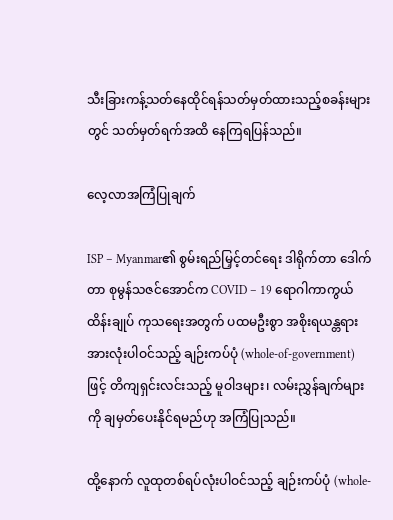သီးခြားကန့်သတ်နေထိုင်ရန်သတ်မှတ်ထားသည့်စခန်းများတွင် သတ်မှတ်ရက်အထိ နေကြရပြန်သည်။

လေ့လာအကြံပြုချက်

ISP – Myanmar၏ စွမ်းရည်မြှင့်တင်ရေး ဒါရိုက်တာ ဒေါက်တာ စုမွန်သဇင်အောင်က COVID – 19 ရောဂါကာကွယ် ထိန်းချုပ် ကုသရေးအတွက် ပထမဦးစွာ အစိုးရယန္တရားအားလုံးပါဝင်သည့် ချဉ်းကပ်ပုံ (whole-of-government) ဖြင့် တိကျရှင်းလင်းသည့် မူဝါဒများ၊ လမ်းညွှန်ချက်များကို ချမှတ်ပေးနိုင်ရမည်ဟု အကြံပြုသည်။

ထို့နောက် လူထုတစ်ရပ်လုံးပါဝင်သည့် ချဉ်းကပ်ပုံ (whole-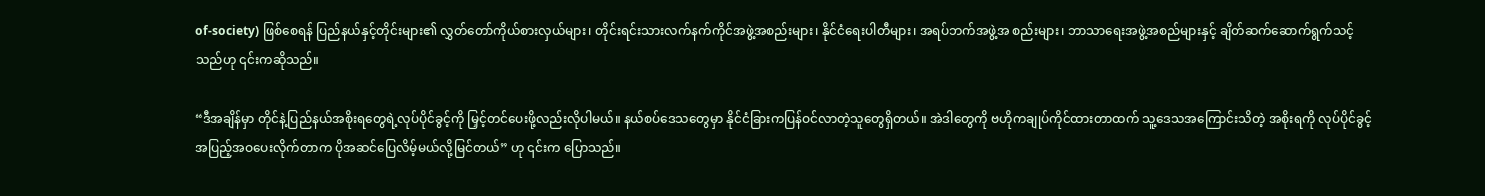of-society) ဖြစ်စေရန် ပြည်နယ်နှင့်တိုင်းများ၏ လွှတ်တော်ကိုယ်စားလှယ်များ၊ တိုင်းရင်းသားလက်နက်ကိုင်အဖွဲ့အစည်းများ၊ နိုင်ငံရေးပါတီများ၊ အရပ်ဘက်အဖွဲ့အ စည်းများ၊ ဘာသာရေးအဖွဲ့အစည်များနှင့် ချိတ်ဆက်ဆောက်ရွက်သင့်သည်ဟု ၎င်းကဆိုသည်။

“ဒီအချိန်မှာ တိုင်နဲ့ပြည်နယ်အစိုးရတွေရဲ့လုပ်ပိုင်ခွင့်ကို မြှင့်တင်ပေးဖို့လည်းလိုပါမယ်။ နယ်စပ်ဒေသတွေမှာ နိုင်ငံခြားကပြန်ဝင်လာတဲ့သူတွေရှိတယ်။ အဲဒါတွေကို ဗဟိုကချုပ်ကိုင်ထားတာထက် သူ့ဒေသအကြောင်းသိတဲ့ အစိုးရကို လုပ်ပိုင်ခွင့်အပြည့်အဝပေးလိုက်တာက ပိုအဆင်ပြေလိမ့်မယ်လို့မြင်တယ်” ဟု ၎င်းက ပြောသည်။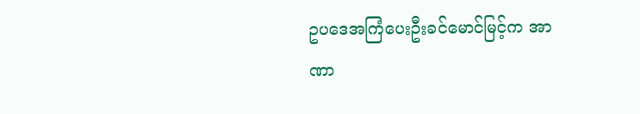ဥပဒေအကြံပေးဦးခင်မောင်မြင့်က အာဏာ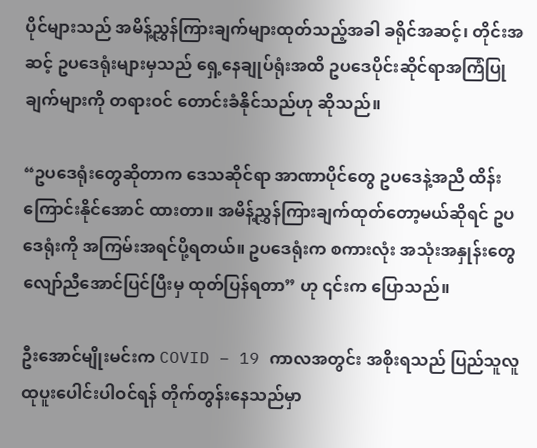ပိုင်များသည် အမိန့်ညွှန်ကြားချက်များထုတ်သည့်အခါ ခရိုင်အဆင့်၊ တိုင်းအဆင့် ဥပဒေရုံးများမှသည် ရှေ့နေချုပ်ရုံးအထိ ဥပဒေပိုင်းဆိုင်ရာအကြံပြုချက်များကို တရားဝင် တောင်းခံနိုင်သည်ဟု ဆိုသည်။

“ဥပဒေရုံးတွေဆိုတာက ဒေသဆိုင်ရာ အာဏာပိုင်တွေ ဥပဒေနဲ့အညီ ထိန်းကြောင်းနိုင်အောင် ထားတာ။ အမိန့်ညွှန်ကြားချက်ထုတ်တော့မယ်ဆိုရင် ဥပဒေရုံးကို အကြမ်းအရင်ပို့ရတယ်။ ဥပဒေရုံးက စကားလုံး အသုံးအနှုန်းတွေလျော်ညီအောင်ပြင်ပြီးမှ ထုတ်ပြန်ရတာ” ဟု ၎င်းက ပြောသည်။

ဦးအောင်မျိုးမင်းက COVID – 19 ကာလအတွင်း အစိုးရသည် ပြည်သူလူထုပူးပေါင်းပါဝင်ရန် တိုက်တွန်းနေသည်မှာ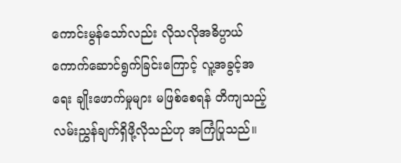ကောင်းမွန်သော်လည်း လိုသလိုအဓိပ္ပာယ်ကောက်ဆောင်ရွက်ခြင်းကြောင့် လူ့အခွင့်အရေး ချိုးဖောက်မှုများ မဖြစ်စေရန် တိကျသည့်လမ်းညွှန်ချက်ရှိဖို့လိုသည်ဟု အကြံပြုသည်။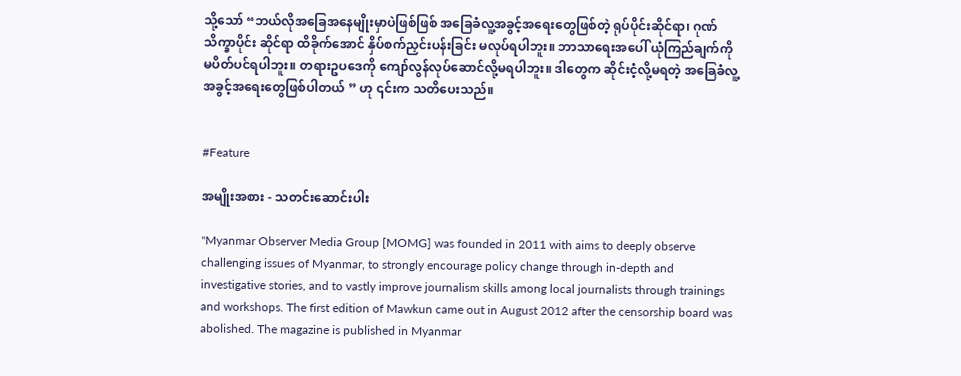သို့သော် “ဘယ်လိုအခြေအနေမျိုးမှာပဲဖြစ်ဖြစ် အခြေခံလူ့အခွင့်အရေးတွေဖြစ်တဲ့ ရုပ်ပိုင်းဆိုင်ရာ၊ ဂုဏ်သိက္ခာပိုင်း ဆိုင်ရာ ထိခိုက်အောင် နှိပ်စက်ညှင်းပန်းခြင်း မလုပ်ရပါဘူး။ ဘာသာရေးအပေါ် ယုံကြည်ချက်ကို မပိတ်ပင်ရပါဘူး။ တရားဥပဒေကို ကျော်လွန်လုပ်ဆောင်လို့မရပါဘူး။ ဒါတွေက ဆိုင်းငံ့လို့မရတဲ့ အခြေခံလူ့အခွင့်အရေးတွေဖြစ်ပါတယ် ” ဟု ၎င်းက သတိပေးသည်။


#Feature

အမျိုးအစား - သတင်းဆောင်းပါး

"Myanmar Observer Media Group [MOMG] was founded in 2011 with aims to deeply observe challenging issues of Myanmar, to strongly encourage policy change through in-depth and investigative stories, and to vastly improve journalism skills among local journalists through trainings and workshops. The first edition of Mawkun came out in August 2012 after the censorship board was abolished. The magazine is published in Myanmar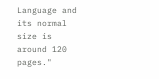Language and its normal size is around 120 pages."